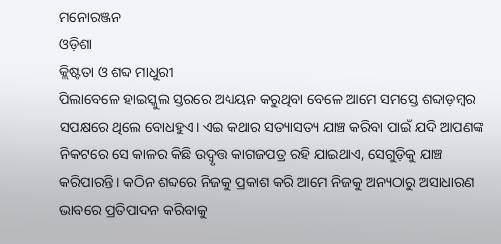ମନୋରଞ୍ଜନ
ଓଡ଼ିଶା
କ୍ଲିଷ୍ଟତା ଓ ଶବ୍ଦ ମାଧୁରୀ
ପିଲାବେଳେ ହାଇସ୍କୁଲ ସ୍ତରରେ ଅଧ୍ୟୟନ କରୁଥିବା ବେଳେ ଆମେ ସମସ୍ତେ ଶବ୍ଦାଡ଼ମ୍ବର ସପକ୍ଷରେ ଥିଲେ ବୋଧହୁଏ। ଏଇ କଥାର ସତ୍ୟାସତ୍ୟ ଯାଞ୍ଚ କରିବା ପାଇଁ ଯଦି ଆପଣଙ୍କ ନିକଟରେ ସେ କାଳର କିଛି ଉଦ୍ବୃତ୍ତ କାଗଜପତ୍ର ରହି ଯାଇଥାଏ, ସେଗୁଡ଼ିକୁ ଯାଞ୍ଚ କରିପାରନ୍ତି। କଠିନ ଶବ୍ଦରେ ନିଜକୁ ପ୍ରକାଶ କରି ଆମେ ନିଜକୁ ଅନ୍ୟଠାରୁ ଅସାଧାରଣ ଭାବରେ ପ୍ରତିପାଦନ କରିବାକୁ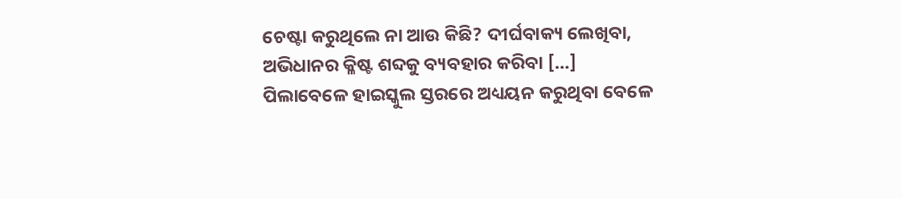ଚେଷ୍ଟା କରୁଥିଲେ ନା ଆଉ କିଛି? ଦୀର୍ଘବାକ୍ୟ ଲେଖିବା, ଅଭିଧାନର କ୍ଳିଷ୍ଟ ଶବ୍ଦକୁ ବ୍ୟବହାର କରିବା […]
ପିଲାବେଳେ ହାଇସ୍କୁଲ ସ୍ତରରେ ଅଧ୍ୟୟନ କରୁଥିବା ବେଳେ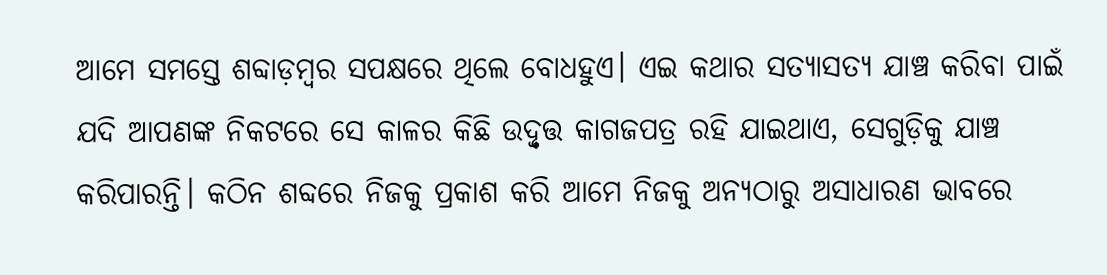ଆମେ ସମସ୍ତେ ଶବ୍ଦାଡ଼ମ୍ବର ସପକ୍ଷରେ ଥିଲେ ବୋଧହୁଏ। ଏଇ କଥାର ସତ୍ୟାସତ୍ୟ ଯାଞ୍ଚ କରିବା ପାଇଁ ଯଦି ଆପଣଙ୍କ ନିକଟରେ ସେ କାଳର କିଛି ଉଦ୍ବୃତ୍ତ କାଗଜପତ୍ର ରହି ଯାଇଥାଏ, ସେଗୁଡ଼ିକୁ ଯାଞ୍ଚ କରିପାରନ୍ତି। କଠିନ ଶବ୍ଦରେ ନିଜକୁ ପ୍ରକାଶ କରି ଆମେ ନିଜକୁ ଅନ୍ୟଠାରୁ ଅସାଧାରଣ ଭାବରେ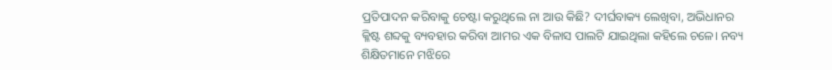ପ୍ରତିପାଦନ କରିବାକୁ ଚେଷ୍ଟା କରୁଥିଲେ ନା ଆଉ କିଛି? ଦୀର୍ଘବାକ୍ୟ ଲେଖିବା, ଅଭିଧାନର କ୍ଳିଷ୍ଟ ଶବ୍ଦକୁ ବ୍ୟବହାର କରିବା ଆମର ଏକ ବିଳାସ ପାଲଟି ଯାଇଥିଲା କହିଲେ ଚଳେ। ନବ୍ୟ ଶିକ୍ଷିତମାନେ ମଝିରେ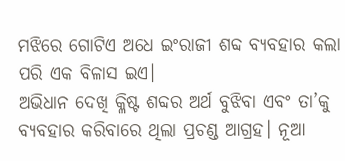ମଝିରେ ଗୋଟିଏ ଅଧେ ଇଂରାଜୀ ଶବ୍ଦ ବ୍ୟବହାର କଲା ପରି ଏକ ବିଳାସ ଇଏ।
ଅଭିଧାନ ଦେଖି କ୍ଳିଷ୍ଟ ଶବ୍ଦର ଅର୍ଥ ବୁଝିବା ଏବଂ ତା’କୁ ବ୍ୟବହାର କରିବାରେ ଥିଲା ପ୍ରଚଣ୍ଡ ଆଗ୍ରହ। ନୂଆ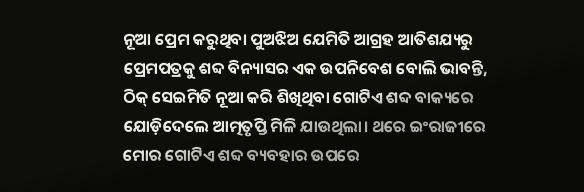ନୂଆ ପ୍ରେମ କରୁଥିବା ପୁଅଝିଅ ଯେମିତି ଆଗ୍ରହ ଆତିଶଯ୍ୟରୁ ପ୍ରେମପତ୍ରକୁ ଶବ୍ଦ ବିନ୍ୟାସର ଏକ ଉପନିବେଶ ବୋଲି ଭାବନ୍ତି, ଠିକ୍ ସେଇମିତି ନୂଆ କରି ଶିଖିଥିବା ଗୋଟିଏ ଶବ୍ଦ ବାକ୍ୟରେ ଯୋଡ଼ିଦେଲେ ଆତ୍ମତୃପ୍ତି ମିଳି ଯାଉଥିଲା। ଥରେ ଇଂରାଜୀରେ ମୋର ଗୋଟିଏ ଶବ୍ଦ ବ୍ୟବହାର ଉପରେ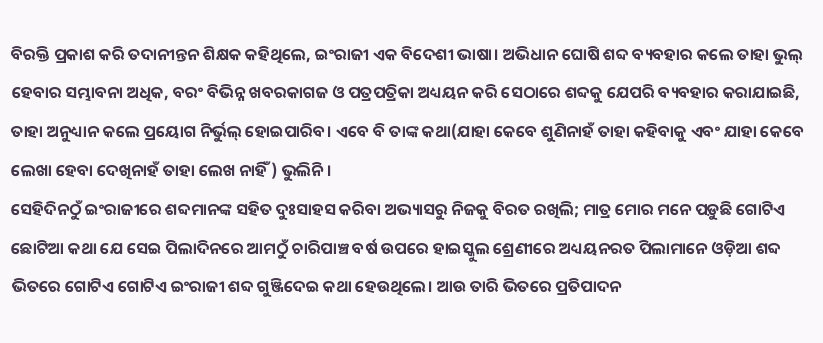ବିରକ୍ତି ପ୍ରକାଶ କରି ତଦାନୀନ୍ତନ ଶିକ୍ଷକ କହିଥିଲେ, ଇଂରାଜୀ ଏକ ବିଦେଶୀ ଭାଷା। ଅଭିଧାନ ଘୋଷି ଶବ୍ଦ ବ୍ୟବହାର କଲେ ତାହା ଭୁଲ୍ ହେବାର ସମ୍ଭାବନା ଅଧିକ, ବରଂ ବିଭିନ୍ନ ଖବରକାଗଜ ଓ ପତ୍ରପତ୍ରିକା ଅଧ୍ୟୟନ କରି ସେଠାରେ ଶବ୍ଦକୁ ଯେପରି ବ୍ୟବହାର କରାଯାଇଛି, ତାହା ଅନୁଧ୍ୟାନ କଲେ ପ୍ରୟୋଗ ନିର୍ଭୁଲ୍ ହୋଇପାରିବ। ଏବେ ବି ତାଙ୍କ କଥା(ଯାହା କେବେ ଶୁଣିନାହଁ ତାହା କହିବାକୁ ଏବଂ ଯାହା କେବେ ଲେଖା ହେବା ଦେଖିନାହଁ ତାହା ଲେଖ ନାହିଁ) ଭୁଲିନି।
ସେହିଦିନଠୁଁ ଇଂରାଜୀରେ ଶବ୍ଦମାନଙ୍କ ସହିତ ଦୁଃସାହସ କରିବା ଅଭ୍ୟାସରୁ ନିଜକୁ ବିରତ ରଖିଲି; ମାତ୍ର ମୋର ମନେ ପଡ଼ୁଛି ଗୋଟିଏ ଛୋଟିଆ କଥା ଯେ ସେଇ ପିଲାଦିନରେ ଆମଠୁଁ ଚାରିପାଞ୍ଚ ବର୍ଷ ଉପରେ ହାଇସ୍କୁଲ ଶ୍ରେଣୀରେ ଅଧ୍ୟୟନରତ ପିଲାମାନେ ଓଡ଼ିଆ ଶବ୍ଦ ଭିତରେ ଗୋଟିଏ ଗୋଟିଏ ଇଂରାଜୀ ଶବ୍ଦ ଗୁଞ୍ଜିଦେଇ କଥା ହେଉଥିଲେ। ଆଉ ତାରି ଭିତରେ ପ୍ରତିପାଦନ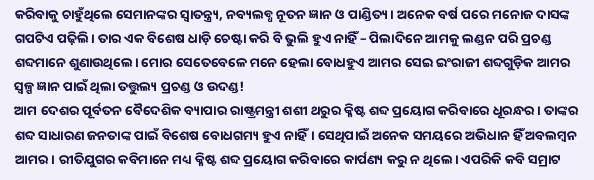କରିବାକୁ ଚାହୁଁଥିଲେ ସେମାନଙ୍କର ସ୍ୱାତନ୍ତ୍ର୍ୟ, ନବ୍ୟଲବ୍ଧ ନୂତନ ଜ୍ଞାନ ଓ ପାଣ୍ଡିତ୍ୟ। ଅନେକ ବର୍ଷ ପରେ ମନୋଜ ଦାସଙ୍କ ଗପଟିଏ ପଢ଼ିଲି। ତାର ଏକ ବିଶେଷ ଧାଡ଼ି ଚେଷ୍ଟା କରି ବି ଭୁଲି ହୁଏ ନାହିଁ – ପିଲାଦିନେ ଆମକୁ ଲଣ୍ଡନ ପରି ପ୍ରଚଣ୍ଡ ଶବ୍ଦମାନେ ଶୁଣାଉଥିଲେ। ମୋର ସେତେବେଳେ ମନେ ହେଲା ବୋଧହୁଏ ଆମର ସେଇ ଇଂରାଜୀ ଶବ୍ଦଗୁଡ଼ିକ ଆମର ସ୍ୱଳ୍ପ ଜ୍ଞାନ ପାଇଁ ଥିଲା ତତ୍ତୁଲ୍ୟ ପ୍ରଚଣ୍ଡ ଓ ଉଦଣ୍ଡ!
ଆମ ଦେଶର ପୂର୍ବତନ ବୈଦେଶିକ ବ୍ୟାପାର ରାଷ୍ଟ୍ରମନ୍ତ୍ରୀ ଶଶୀ ଥରୁର କ୍ଳିଷ୍ଟ ଶବ୍ଦ ପ୍ରୟୋଗ କରିବାରେ ଧୂରନ୍ଧର। ତାଙ୍କର ଶବ୍ଦ ସାଧାରଣ ଜନତାଙ୍କ ପାଇଁ ବିଶେଷ ବୋଧଗମ୍ୟ ହୁଏ ନାହିଁ। ସେଥିପାଇଁ ଅନେକ ସମୟରେ ଅଭିଧାନ ହିଁ ଅବଲମ୍ବନ ଆମର। ରୀତିଯୁଗର କବିମାନେ ମଧ୍ୟ କ୍ଳିଷ୍ଟ ଶବ୍ଦ ପ୍ରୟୋଗ କରିବାରେ କାର୍ପଣ୍ୟ କରୁ ନ ଥିଲେ। ଏପରିକି କବି ସମ୍ରାଟ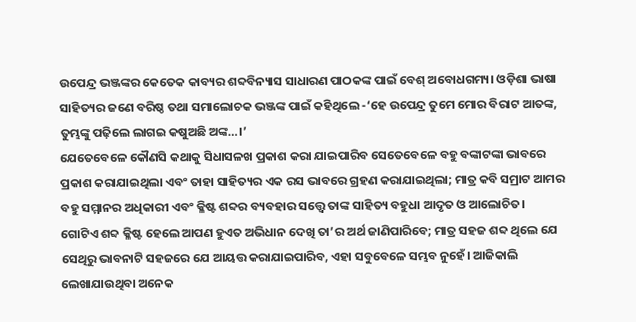ଉପେନ୍ଦ୍ର ଭଞ୍ଜଙ୍କର କେତେକ କାବ୍ୟର ଶବ୍ଦବିନ୍ୟାସ ସାଧାରଣ ପାଠକଙ୍କ ପାଇଁ ବେଶ୍ ଅବୋଧଗମ୍ୟ। ଓଡ଼ିଶା ଭାଷା ସାହିତ୍ୟର ଜଣେ ବରିଷ୍ଠ ତଥା ସମାଲୋଚକ ଭଞ୍ଜଙ୍କ ପାଇଁ କହିଥିଲେ -‘ହେ ଉପେନ୍ଦ୍ର ତୁମେ ମୋର ବିରାଟ ଆତଙ୍କ, ତୁମ୍ଭଙ୍କୁ ପଢ଼ିଲେ ଲାଗଇ କଷୁଅଛି ଅଙ୍କ…।’
ଯେତେବେଳେ କୌଣସି କଥାକୁ ସିଧାସଳଖ ପ୍ରକାଶ କରା ଯାଇପାରିବ ସେତେବେଳେ ବହୁ ବଙ୍କାଟଙ୍କା ଭାବରେ ପ୍ରକାଶ କରାଯାଇଥିଲା ଏବଂ ତାହା ସାହିତ୍ୟର ଏକ ରସ ଭାବରେ ଗ୍ରହଣ କରାଯାଇଥିଲା; ମାତ୍ର କବି ସମ୍ରାଟ ଆମର ବହୁ ସମ୍ମାନର ଅଧିକାରୀ ଏବଂ କ୍ଳିଷ୍ଟ ଶବ୍ଦର ବ୍ୟବହାର ସତ୍ତ୍ବେ ତାଙ୍କ ସାହିତ୍ୟ ବହୁଧା ଆଦୃତ ଓ ଆଲୋଚିତ।
ଗୋଟିଏ ଶବ୍ଦ କ୍ଳିଷ୍ଟ ହେଲେ ଆପଣ ହୁଏତ ଅଭିଧାନ ଦେଖି ତା’ର ଅର୍ଥ ଜାଣିପାରିବେ; ମାତ୍ର ସହଜ ଶବ୍ଦ ଥିଲେ ଯେ ସେଥିରୁ ଭାବନାଟି ସହଜରେ ଯେ ଆୟତ୍ତ କରାଯାଇପାରିବ, ଏହା ସବୁବେଳେ ସମ୍ଭବ ନୁହେଁ। ଆଜିକାଲି ଲେଖାଯାଉଥିବା ଅନେକ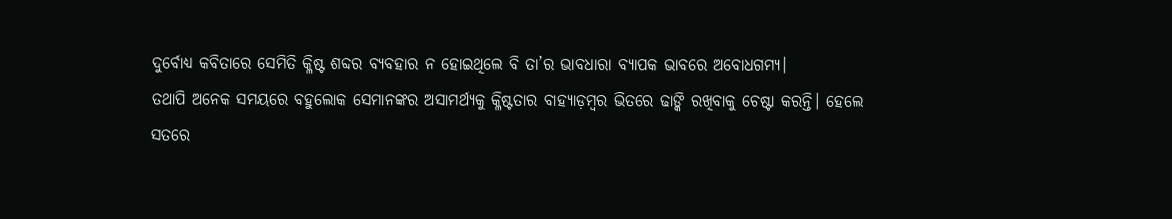ଦୁର୍ବୋଧ୍ୟ କବିତାରେ ସେମିତି କ୍ଳିଷ୍ଟ ଶବ୍ଦର ବ୍ୟବହାର ନ ହୋଇଥିଲେ ବି ତା’ର ଭାବଧାରା ବ୍ୟାପକ ଭାବରେ ଅବୋଧଗମ୍ୟ।
ତଥାପି ଅନେକ ସମୟରେ ବହୁଲୋକ ସେମାନଙ୍କର ଅସାମର୍ଥ୍ୟକୁ କ୍ଳିଷ୍ଟତାର ବାହ୍ୟାଡ଼ମ୍ବର ଭିତରେ ଢାଙ୍କି ରଖିବାକୁ ଚେଷ୍ଟା କରନ୍ତି। ହେଲେ ସତରେ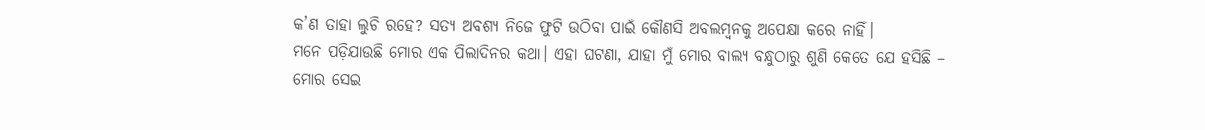କ’ଣ ତାହା ଲୁଚି ରହେ? ସତ୍ୟ ଅବଶ୍ୟ ନିଜେ ଫୁଟି ଉଠିବା ପାଇଁ କୌଣସି ଅବଲମ୍ବନକୁ ଅପେକ୍ଷା କରେ ନାହିଁ।
ମନେ ପଡ଼ିଯାଉଛି ମୋର ଏକ ପିଲାଦିନର କଥା। ଏହା ଘଟଣା, ଯାହା ମୁଁ ମୋର ବାଲ୍ୟ ବନ୍ଧୁଠାରୁ ଶୁଣି କେତେ ଯେ ହସିଛି –
ମୋର ସେଇ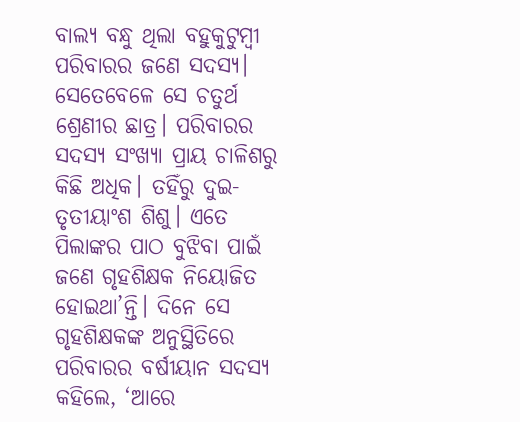ବାଲ୍ୟ ବନ୍ଧୁ ଥିଲା ବହୁକୁଟୁମ୍ବୀ ପରିବାରର ଜଣେ ସଦସ୍ୟ। ସେତେବେଳେ ସେ ଚତୁର୍ଥ ଶ୍ରେଣୀର ଛାତ୍ର। ପରିବାରର ସଦସ୍ୟ ସଂଖ୍ୟା ପ୍ରାୟ ଚାଳିଶରୁ କିଛି ଅଧିକ। ତହିଁରୁ ଦୁଇ-ତୃତୀୟାଂଶ ଶିଶୁ। ଏତେ ପିଲାଙ୍କର ପାଠ ବୁଝିବା ପାଇଁ ଜଣେ ଗୃହଶିକ୍ଷକ ନିୟୋଜିତ ହୋଇଥା’ନ୍ତି। ଦିନେ ସେ ଗୃହଶିକ୍ଷକଙ୍କ ଅନୁସ୍ଥିତିରେ ପରିବାରର ବର୍ଷୀୟାନ ସଦସ୍ୟ କହିଲେ, ‘ଆରେ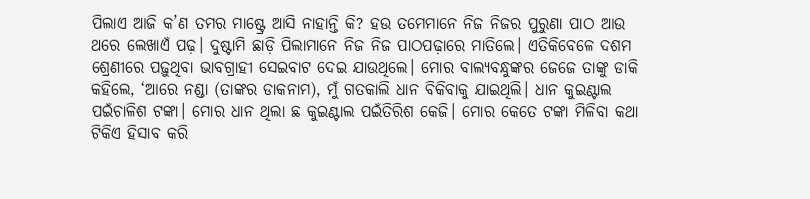ପିଲାଏ ଆଜି କ’ଣ ତମର ମାଷ୍ଟ୍ରେ ଆସି ନାହାନ୍ତି କି? ହଉ ତମେମାନେ ନିଜ ନିଜର ପୁରୁଣା ପାଠ ଆଉ ଥରେ ଲେଖାଏଁ ପଢ଼। ଦୁଷ୍ଟାମି ଛାଡ଼ି ପିଲାମାନେ ନିଜ ନିଜ ପାଠପଢ଼ାରେ ମାତିଲେ। ଏତିକିବେଳେ ଦଶମ ଶ୍ରେଣୀରେ ପଢ଼ୁଥିବା ଭାବଗ୍ରାହୀ ସେଇବାଟ ଦେଇ ଯାଉଥିଲେ। ମୋର ବାଲ୍ୟବନ୍ଧୁଙ୍କର ଜେଜେ ତାଙ୍କୁ ଡାକି କହିଲେ, ‘ଆରେ ନଣ୍ଡା (ତାଙ୍କର ଡାକନାମ), ମୁଁ ଗତକାଲି ଧାନ ବିକିବାକୁ ଯାଇଥିଲି। ଧାନ କୁଇଣ୍ଟାଲ ପଇଁଚାଳିଶ ଟଙ୍କା। ମୋର ଧାନ ଥିଲା ଛ କୁଇଣ୍ଟାଲ ପଇଁତିରିଶ କେଜି। ମୋର କେତେ ଟଙ୍କା ମିଳିବା କଥା ଟିକିଏ ହିସାବ କରି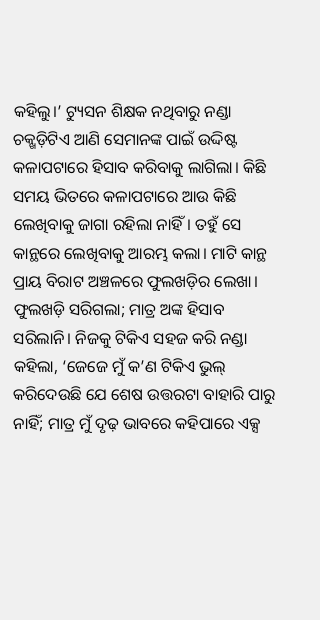କହିଲୁ।’ ଟ୍ୟୁସନ ଶିକ୍ଷକ ନଥିବାରୁ ନଣ୍ଡା ଚକ୍ଖଡ଼ିଟିଏ ଆଣି ସେମାନଙ୍କ ପାଇଁ ଉଦ୍ଦିଷ୍ଟ କଳାପଟାରେ ହିସାବ କରିବାକୁ ଲାଗିଲା। କିଛି ସମୟ ଭିତରେ କଳାପଟାରେ ଆଉ କିଛି ଲେଖିବାକୁ ଜାଗା ରହିଲା ନାହିଁ। ତହୁଁ ସେ କାନ୍ଥରେ ଲେଖିବାକୁ ଆରମ୍ଭ କଲା। ମାଟି କାନ୍ଥ ପ୍ରାୟ ବିରାଟ ଅଞ୍ଚଳରେ ଫୁଲଖଡ଼ିର ଲେଖା। ଫୁଲଖଡ଼ି ସରିଗଲା; ମାତ୍ର ଅଙ୍କ ହିସାବ ସରିଲାନି। ନିଜକୁ ଟିକିଏ ସହଜ କରି ନଣ୍ଡା କହିଲା, ‘ଜେଜେ ମୁଁ କ’ଣ ଟିକିଏ ଭୁଲ୍ କରିଦେଉଛି ଯେ ଶେଷ ଉତ୍ତରଟା ବାହାରି ପାରୁ ନାହିଁ; ମାତ୍ର ମୁଁ ଦୃଢ଼ ଭାବରେ କହିପାରେ ଏକ୍ସ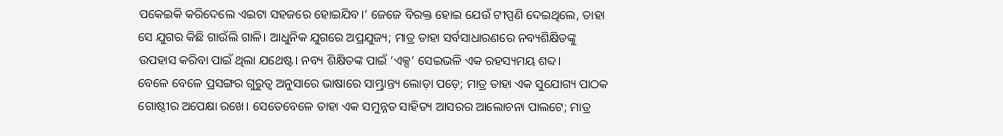ପକେଇକି କରିଦେଲେ ଏଇଟା ସହଜରେ ହୋଇଯିବ।’ ଜେଜେ ବିରକ୍ତ ହୋଇ ଯେଉଁ ଟୀପ୍ପଣି ଦେଇଥିଲେ, ତାହା ସେ ଯୁଗର କିଛି ଗାଉଁଲି ଗାଳି। ଆଧୁନିକ ଯୁଗରେ ଅପ୍ରଯୁଜ୍ୟ; ମାତ୍ର ତାହା ସର୍ବସାଧାରଣରେ ନବ୍ୟଶିକ୍ଷିତଙ୍କୁ ଉପହାସ କରିବା ପାଇଁ ଥିଲା ଯଥେଷ୍ଟ। ନବ୍ୟ ଶିକ୍ଷିତଙ୍କ ପାଇଁ ‘ଏକ୍ସ’ ସେଇଭଳି ଏକ ରହସ୍ୟମୟ ଶବ୍ଦ।
ବେଳେ ବେଳେ ପ୍ରସଙ୍ଗର ଗୁରୁତ୍ୱ ଅନୁସାରେ ଭାଷାରେ ସାମ୍ଭ୍ରାନ୍ତ୍ୟ ଲୋଡ଼ା ପଡ଼େ; ମାତ୍ର ତାହା ଏକ ସୁଯୋଗ୍ୟ ପାଠକ ଗୋଷ୍ଠୀର ଅପେକ୍ଷା ରଖେ। ସେତେବେଳେ ତାହା ଏକ ସମୁନ୍ନତ ସାହିତ୍ୟ ଆସରର ଆଲୋଚନା ପାଲଟେ; ମାତ୍ର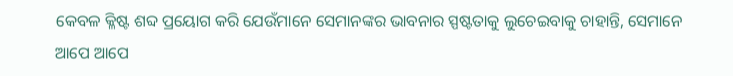କେବଳ କ୍ଳିଷ୍ଟ ଶବ୍ଦ ପ୍ରୟୋଗ କରି ଯେଉଁମାନେ ସେମାନଙ୍କର ଭାବନାର ସ୍ପଷ୍ଟତାକୁ ଲୁଚେଇବାକୁ ଚାହାନ୍ତି, ସେମାନେ ଆପେ ଆପେ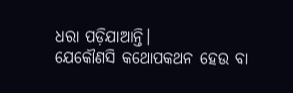ଧରା ପଡ଼ିଯାଆନ୍ତି।
ଯେକୌଣସି କଥୋପକଥନ ହେଉ ବା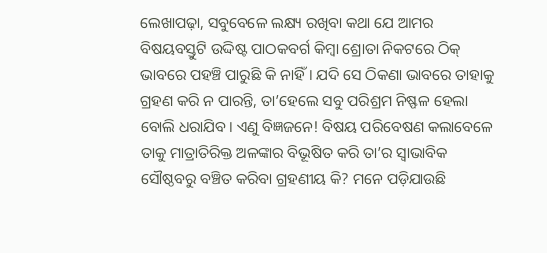ଲେଖାପଢ଼ା, ସବୁବେଳେ ଲକ୍ଷ୍ୟ ରଖିବା କଥା ଯେ ଆମର ବିଷୟବସ୍ତୁଟି ଉଦ୍ଦିଷ୍ଟ ପାଠକବର୍ଗ କିମ୍ବା ଶ୍ରୋତା ନିକଟରେ ଠିକ୍ ଭାବରେ ପହଞ୍ଚି ପାରୁଛି କି ନାହିଁ। ଯଦି ସେ ଠିକଣା ଭାବରେ ତାହାକୁ ଗ୍ରହଣ କରି ନ ପାରନ୍ତି, ତା’ହେଲେ ସବୁ ପରିଶ୍ରମ ନିଷ୍ଫଳ ହେଲା ବୋଲି ଧରାଯିବ। ଏଣୁ ବିଜ୍ଞଜନେ! ବିଷୟ ପରିବେଷଣ କଲାବେଳେ ତାକୁ ମାତ୍ରାତିରିକ୍ତ ଅଳଙ୍କାର ବିଭୂଷିତ କରି ତା’ର ସ୍ୱାଭାବିକ ସୌଷ୍ଠବରୁ ବଞ୍ଚିତ କରିବା ଗ୍ରହଣୀୟ କି? ମନେ ପଡ଼ିଯାଉଛି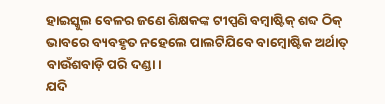ହାଇସ୍କୁଲ ବେଳର ଜଣେ ଶିକ୍ଷକଙ୍କ ଟୀପ୍ପଣି ବମ୍ବାଷ୍ଟିକ୍ ଶବ୍ଦ ଠିକ୍ ଭାବରେ ବ୍ୟବହୃତ ନହେଲେ ପାଲଟିଯିବେ ବାମ୍ବୋଷ୍ଟିକ ଅର୍ଥାତ୍ ବାଉଁଶବାଡ଼ି ପରି ଦଣ୍ଡା।
ଯଦି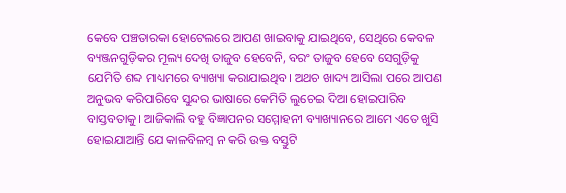କେବେ ପଞ୍ଚତାରକା ହୋଟେଲରେ ଆପଣ ଖାଇବାକୁ ଯାଇଥିବେ, ସେଥିରେ କେବଳ ବ୍ୟଞ୍ଜନଗୁଡ଼ିକର ମୂଲ୍ୟ ଦେଖି ତାଜୁବ ହେବେନି, ବରଂ ତାଜୁବ ହେବେ ସେଗୁଡ଼ିକୁ ଯେମିତି ଶବ୍ଦ ମାଧ୍ୟମରେ ବ୍ୟାଖ୍ୟା କରାଯାଇଥିବ। ଅଥଚ ଖାଦ୍ୟ ଆସିଲା ପରେ ଆପଣ ଅନୁଭବ କରିପାରିବେ ସୁନ୍ଦର ଭାଷାରେ କେମିତି ଲୁଚେଇ ଦିଆ ହୋଇପାରିବ ବାସ୍ତବତାକୁ। ଆଜିକାଲି ବହୁ ବିଜ୍ଞାପନର ସମ୍ମୋହନୀ ବ୍ୟାଖ୍ୟାନରେ ଆମେ ଏତେ ଖୁସି ହୋଇଯାଆନ୍ତି ଯେ କାଳବିଳମ୍ବ ନ କରି ଉକ୍ତ ବସ୍ତୁଟି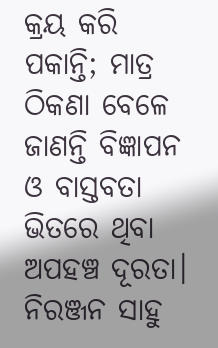କ୍ରୟ କରି ପକାନ୍ତି; ମାତ୍ର ଠିକଣା ବେଳେ ଜାଣନ୍ତି ବିଜ୍ଞାପନ ଓ ବାସ୍ତବତା ଭିତରେ ଥିବା ଅପହଞ୍ଚ ଦୂରତା।
ନିରଞ୍ଜନ ସାହୁ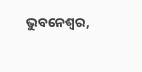ଭୁବନେଶ୍ୱର,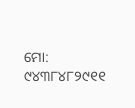ମୋ: ୯୪୩୮୪୮୨୯୧୧